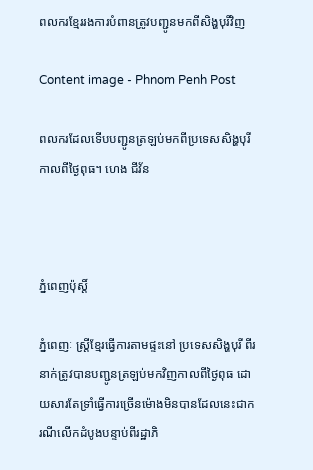ពលករខ្មែររងការបំពានត្រូវបញ្ជូនមកពីសិង្ហបុរីវិញ

Content image - Phnom Penh Post

ពលករដែលទើបបញ្ជូនត្រឡប់មកពីប្រទេសសិង្ហបុរីកាលពីថ្ងៃពុធ។ ហេង ជីវ័ន



ភ្នំពេញប៉ុស្តិ៍

ភ្នំពេញៈ ស្រ្តីខ្មែរធ្វើការតាមផ្ទះនៅ ប្រទេសសិង្ហបុរី ពីរនាក់ត្រូវបានបញ្ជូនត្រឡប់មកវិញកាលពីថ្ងៃពុធ ដោយសារតែទ្រាំធ្វើការច្រើនម៉ោងមិនបានដែលនេះជាករណីលើកដំបូងបន្ទាប់ពីរដ្ឋាភិ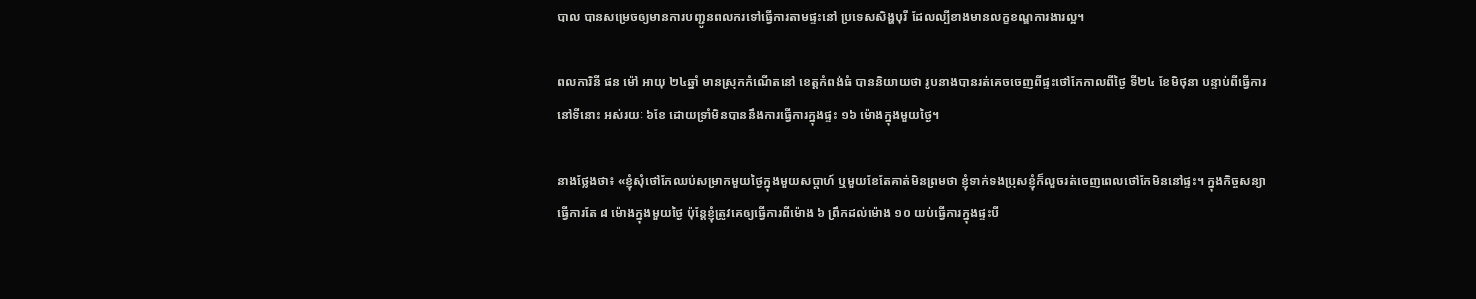បាល បានសម្រេចឲ្យមានការបញ្ជូនពលករទៅធ្វើការតាមផ្ទះនៅ ប្រទេសសិង្ហបុរី ដែលល្បីខាងមានលក្ខខណ្ឌការងារល្អ។

ពលការិនី ផន ម៉ៅ អាយុ ២៤ឆ្នាំ មានស្រុកកំណើតនៅ ខេត្តកំពង់ធំ បាននិយាយថា រូបនាងបានរត់គេចចេញពីផ្ទះថៅកែកាលពីថ្ងៃ ទី២៤ ខែមិថុនា បន្ទាប់ពីធ្វើការនៅទីនោះ អស់រយៈ ៦ខែ ដោយទ្រាំមិនបាននឹងការធ្វើការក្នុងផ្ទះ ១៦ ម៉ោងក្នុងមួយថ្ងៃ។

នាងថ្លែងថា៖ «ខ្ញុំសុំថៅកែឈប់សម្រាកមួយថ្ងៃក្នុងមួយសប្តាហ៍ ឬមួយខែតែគាត់មិនព្រមថា ខ្ញុំទាក់ទងប្រុសខ្ញុំក៏លួចរត់ចេញពេលថៅកែមិននៅផ្ទះ។ ក្នុងកិច្ចសន្យាធ្វើការតែ ៨ ម៉ោងក្នុងមួយថ្ងៃ ប៉ុន្តែខ្ញុំត្រូវគេឲ្យធ្វើការពីម៉ោង ៦ ព្រឹកដល់ម៉ោង ១០ យប់ធ្វើការក្នុងផ្ទះបី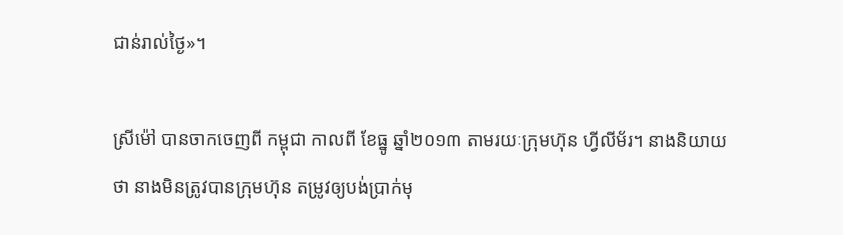ជាន់រាល់ថ្ងៃ»។

ស្រីម៉ៅ បានចាកចេញពី កម្ពុជា កាលពី ខែធ្នូ ឆ្នាំ២០១៣ តាមរយៈក្រុមហ៊ុន ហ្វីលីម័រ។ នាងនិយាយថា នាងមិនត្រូវបានក្រុមហ៊ុន តម្រូវឲ្យបង់ប្រាក់មុ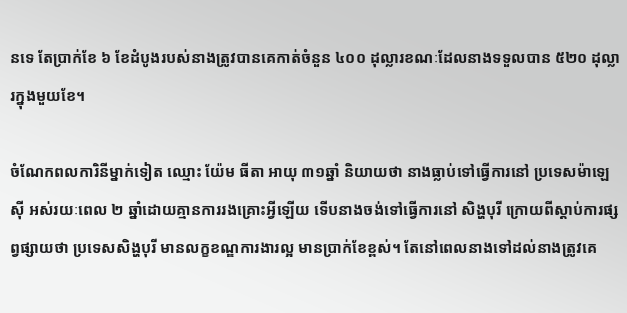នទេ តែប្រាក់ខែ ៦ ខែដំបូងរបស់នាងត្រូវបានគេកាត់ចំនួន ៤០០ ដុល្លារខណៈដែលនាងទទួលបាន ៥២០ ដុល្លារក្នុងមួយខែ។

ចំណែកពលការិនីម្នាក់ទៀត ឈ្មោះ យ៉ែម ធីតា អាយុ ៣១ឆ្នាំ និយាយថា នាងធ្លាប់ទៅធ្វើការនៅ ប្រទេសម៉ាឡេស៊ី អស់រយៈពេល ២ ឆ្នាំដោយគ្មានការរងគ្រោះអ្វីឡើយ ទើបនាងចង់ទៅធ្វើការនៅ សិង្ហបុរី ក្រោយពីស្តាប់ការផ្សព្វផ្សាយថា ប្រទេសសិង្ហបុរី មានលក្ខខណ្ឌការងារល្អ មានប្រាក់ខែខ្ពស់។ តែនៅពេលនាងទៅដល់នាងត្រូវគេ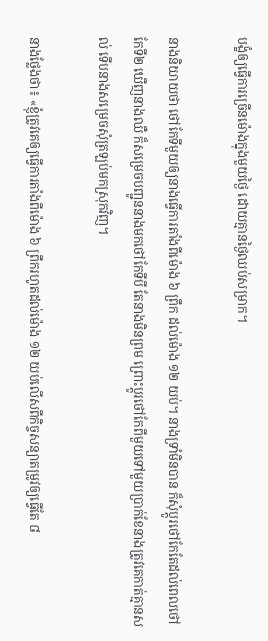បង្ខំឲ្យធ្វើការច្រើនម៉ោងក្នុងមួយថ្ងៃ ដោយគ្មានថ្ងៃឈប់សម្រាក។

នាងនិយាយថា ថៅកែទីមួយឲ្យនាងធ្វើការតាំងពីម៉ោង ៦ ព្រឹក ដល់ម៉ោង ១២ យប់។ នាងទ្រាំមិនបាន ក៏សុំប្តូរថៅកែតែដល់ពេលថៅកែទី២ ឃើញនាងឈឺ ក៏សម្រេចបញ្ជូននាងមកថៅកែទីបី តែនាងមិនព្រម ព្រោះប្តូរថៅកែពីមួយទៅមួយប្រាក់ខែនាងត្រូវគេកាត់គ្មានសល់ ទើបនាងសម្រេចសុំត្រឡប់មកស្រុកវិញ។

នាងថ្លែងថា៖ «ខ្ញុំត្រូវគេឲ្យធ្វើការតាំងពីម៉ោង ៦ ព្រឹករហូតដល់ម៉ោង ១២ យប់លើសពីកិច្ចសន្យាតម្រូវឲ្យធ្វើតែ ៨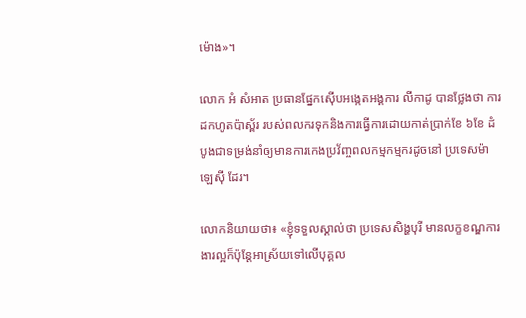ម៉ោង»។

លោក អំ សំអាត ប្រធានផ្នែកស៊ើបអង្កេតអង្គការ លីកាដូ បានថ្លែងថា ការដកហូតប៉ាស្ព័រ របស់ពលករទុកនិងការធ្វើការដោយកាត់ប្រាក់ខែ ៦ខែ ដំបូងជាទម្រង់នាំឲ្យមានការកេងប្រវ័ញ្ចពលកម្មកម្មករដូចនៅ ប្រទេសម៉ាឡេស៊ី ដែរ។

លោកនិយាយថា៖ «ខ្ញុំទទួលស្គាល់ថា ប្រទេសសិង្ហបុរី មានលក្ខខណ្ឌការងារល្អក៏ប៉ុន្តែអាស្រ័យទៅលើបុគ្គល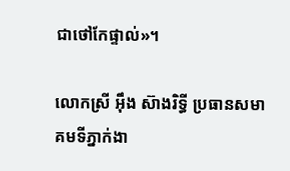ជាថៅកែផ្ទាល់»។

លោកស្រី អ៊ឹង ស៊ាងរិទ្ធី ប្រធានសមាគមទីភ្នាក់ងា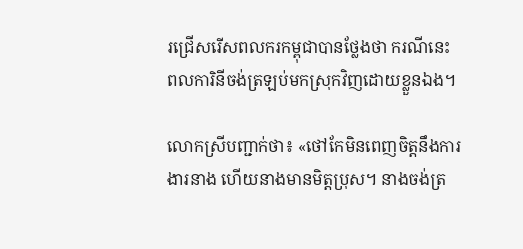រជ្រើសរើសពលករកម្ពុជាបានថ្លែងថា ករណីនេះ ពលការិនីចង់ត្រឡប់មកស្រុកវិញដោយខ្លួនឯង។

លោកស្រីបញ្ជាក់ថា៖ «ថៅកែមិនពេញចិត្តនឹងការងារនាង ហើយនាងមានមិត្តប្រុស។ នាងចង់ត្រ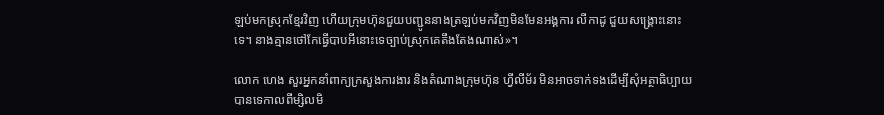ឡប់មកស្រុកខ្មែរវិញ ហើយក្រុមហ៊ុនជួយបញ្ជូននាងត្រឡប់មកវិញមិនមែនអង្គការ លីកាដូ ជួយសង្គ្រោះនោះទេ។ នាងគ្មានថៅកែធ្វើបាបអីនោះទេច្បាប់ស្រុកគេតឹងតែងណាស់»។

លោក ហេង សួរអ្នកនាំពាក្យក្រសួងការងារ និងតំណាងក្រុមហ៊ុន ហ្វីលីម័រ មិនអាចទាក់ទងដើម្បីសុំអត្ថាធិប្បាយបានទេកាលពីម្សិលមិ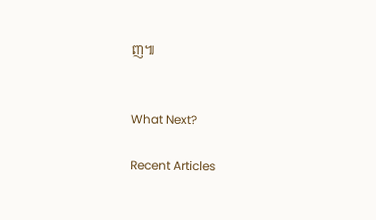ញ៕


What Next?

Recent Articles